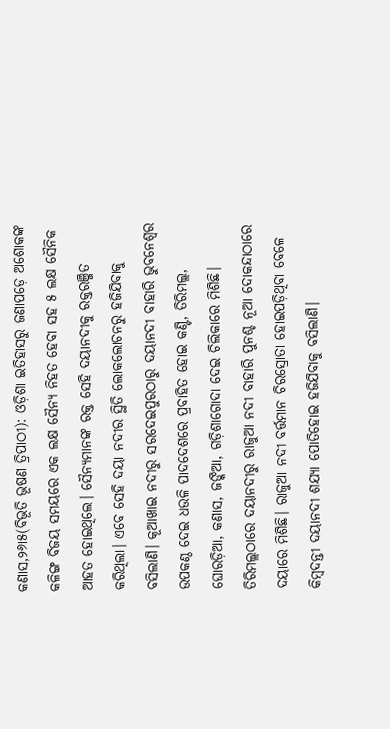କଣାସ,୨୬ା୫(ବିଭୂତି ଭୂଷଣ ତ୍ରିପାଠୀ): ଓଡ଼ିଶା ଇତିହାସରୁ ଜଣାପଡ଼େ ଅଶୋକଙ୍କ କଳିଙ୍ଗ ବିଜୟ ସମୟରେ ଏକ ଲକ୍ଷ ସୈନ୍ୟ ନିହତ ହେବା ସହ ୫ ଲକ୍ଷ ସୈନିକ ଆହତ ହୋଇଥିଲେ। ସୈନ୍ୟମାନଙ୍କ ରକ୍ତ ସେହି ଦୟାନଦୀକୁ ରକ୍ତରଞ୍ଜିତ କରିଥିଲା। ଏବେ ସେହି ଦୟା ନଦୀର ସ୍ଥିତି ଲୋକଲୋଚନରୁ ହଜିଯିବାକୁ ବସିଲାଣି। କୂଆଖାଇ ନଦୀରୁ ସରଦେଇପୁରଠାରୁ ଦୟାନଦୀ ବାହାରି ଭୁବନେଶ୍ୱର ଉପକଣ୍ଠ ଦେଇ ଧଉଳି ପାଦଦେଶରେ ପ୍ରବାହିତ ହୋଇ କଣ୍ଟି, ତିରିମଲ୍ଲ, ଘୋରଡ଼ିଆ, କଣାସ, ଜଙ୍କିଆ, ଗଡ଼ିଶାଗୋଦା ଦେଇ ଚିଲିକାରେ ମିଶିଛି।
ତିରିମଲ୍ଲଠାରେ ଦୟାନଦୀରୁ ରାଜୁଆ ନଦୀ ବାହାରି ପୁନଶ୍ଚ ନୂଆ ଦୋକନ୍ଦାଠାରେ ଦୟାରେ ମିଶିଛି। ରାଜୁଆ ନଦୀ ବର୍ତ୍ତମାନ ଚିରସ୍ରୋତା ହୋଇପଡ଼ିଥିବା ବେଳେ କିମ୍ବଦନ୍ତୀ ଦୟାନଦୀ ଶଯ୍ୟା ପୋତିହୋଇ ହଜିଯିବାକୁ ବସିଲାଣି।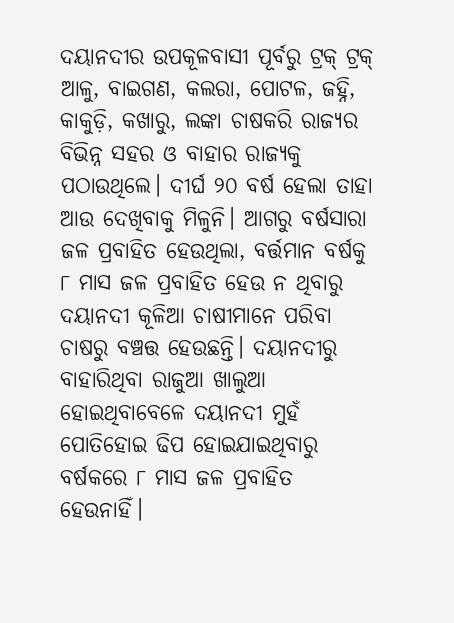ଦୟାନଦୀର ଉପକୂଳବାସୀ ପୂର୍ବରୁ ଟ୍ରକ୍ ଟ୍ରକ୍ ଆଳୁ, ବାଇଗଣ, କଲରା, ପୋଟଳ, ଜହ୍ନି, କାକୁଡ଼ି, କଖାରୁ, ଲଙ୍କା ଚାଷକରି ରାଜ୍ୟର ବିଭିନ୍ନ ସହର ଓ ବାହାର ରାଜ୍ୟକୁ ପଠାଉଥିଲେ। ଦୀର୍ଘ ୨୦ ବର୍ଷ ହେଲା ତାହା ଆଉ ଦେଖିବାକୁ ମିଳୁନି। ଆଗରୁ ବର୍ଷସାରା ଜଳ ପ୍ରବାହିତ ହେଉଥିଲା, ବର୍ତ୍ତମାନ ବର୍ଷକୁ ୮ ମାସ ଜଳ ପ୍ରବାହିତ ହେଉ ନ ଥିବାରୁ ଦୟାନଦୀ କୂଳିଆ ଚାଷୀମାନେ ପରିବା ଚାଷରୁ ବଞ୍ଚତ୍ତ ହେଉଛନ୍ତି। ଦୟାନଦୀରୁ ବାହାରିଥିବା ରାଜୁଆ ଖାଲୁଆ ହୋଇଥିବାବେଳେ ଦୟାନଦୀ ମୁହଁ ପୋତିହୋଇ ଢିପ ହୋଇଯାଇଥିବାରୁ ବର୍ଷକରେ ୮ ମାସ ଜଳ ପ୍ରବାହିତ ହେଉନାହିଁ।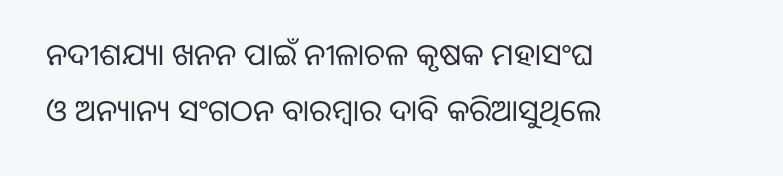ନଦୀଶଯ୍ୟା ଖନନ ପାଇଁ ନୀଳାଚଳ କୃଷକ ମହାସଂଘ ଓ ଅନ୍ୟାନ୍ୟ ସଂଗଠନ ବାରମ୍ବାର ଦାବି କରିଆସୁଥିଲେ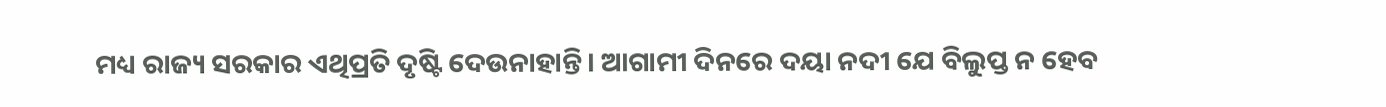ମଧ୍ୟ ରାଜ୍ୟ ସରକାର ଏଥିପ୍ରତି ଦୃଷ୍ଟି ଦେଉନାହାନ୍ତି। ଆଗାମୀ ଦିନରେ ଦୟା ନଦୀ ଯେ ବିଲୁପ୍ତ ନ ହେବ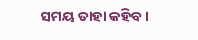ସମୟ ତାହା କହିବ।